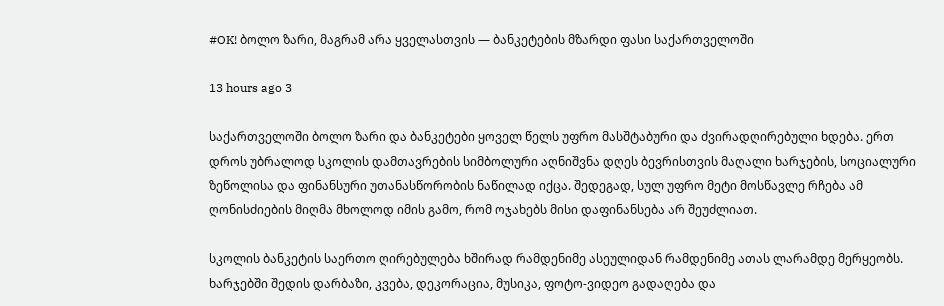#OK! ბოლო ზარი, მაგრამ არა ყველასთვის — ბანკეტების მზარდი ფასი საქართველოში

13 hours ago 3

საქართველოში ბოლო ზარი და ბანკეტები ყოველ წელს უფრო მასშტაბური და ძვირადღირებული ხდება. ერთ დროს უბრალოდ სკოლის დამთავრების სიმბოლური აღნიშვნა დღეს ბევრისთვის მაღალი ხარჯების, სოციალური ზეწოლისა და ფინანსური უთანასწორობის ნაწილად იქცა. შედეგად, სულ უფრო მეტი მოსწავლე რჩება ამ ღონისძიების მიღმა მხოლოდ იმის გამო, რომ ოჯახებს მისი დაფინანსება არ შეუძლიათ.

სკოლის ბანკეტის საერთო ღირებულება ხშირად რამდენიმე ასეულიდან რამდენიმე ათას ლარამდე მერყეობს. ხარჯებში შედის დარბაზი, კვება, დეკორაცია, მუსიკა, ფოტო-ვიდეო გადაღება და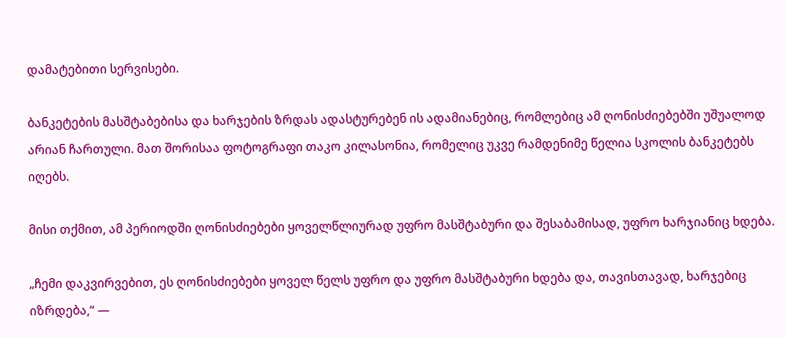დამატებითი სერვისები.

ბანკეტების მასშტაბებისა და ხარჯების ზრდას ადასტურებენ ის ადამიანებიც, რომლებიც ამ ღონისძიებებში უშუალოდ არიან ჩართული. მათ შორისაა ფოტოგრაფი თაკო კილასონია, რომელიც უკვე რამდენიმე წელია სკოლის ბანკეტებს იღებს.

მისი თქმით, ამ პერიოდში ღონისძიებები ყოველწლიურად უფრო მასშტაბური და შესაბამისად, უფრო ხარჯიანიც ხდება.

„ჩემი დაკვირვებით, ეს ღონისძიებები ყოველ წელს უფრო და უფრო მასშტაბური ხდება და, თავისთავად, ხარჯებიც იზრდება,“ —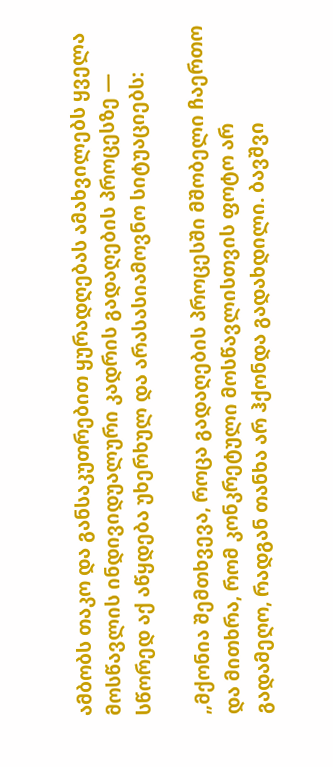ამბობს თაკო და განსაკუთრებით ყურადღებას ამახვილებს ყველა მოსწავლის ინდივიდუალური კადრის გადაღების პროცესზე — სწორედ აქ აწყდება უხერხულ და არასასიამოვნო სიტუაციებს:

„მქონია შემთხვევა, როცა გადაღების პროცესში მშობელი ჩაერთო და მითხრა, რომ კონკრეტული მოსწავლისთვის ფოტო არ გადამეღო, რადგან თანხა არ ჰქონდა გადახდილი. ბავშვი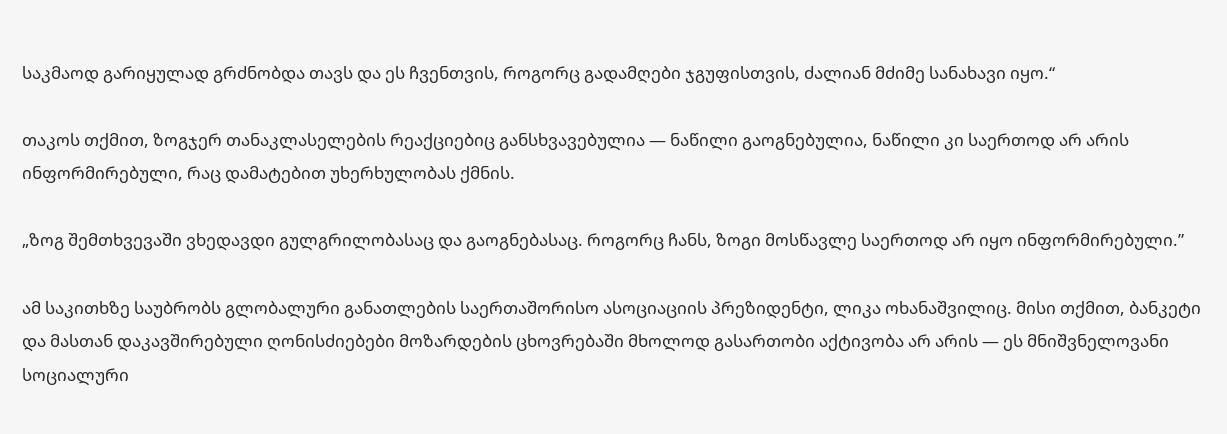საკმაოდ გარიყულად გრძნობდა თავს და ეს ჩვენთვის, როგორც გადამღები ჯგუფისთვის, ძალიან მძიმე სანახავი იყო.“

თაკოს თქმით, ზოგჯერ თანაკლასელების რეაქციებიც განსხვავებულია — ნაწილი გაოგნებულია, ნაწილი კი საერთოდ არ არის ინფორმირებული, რაც დამატებით უხერხულობას ქმნის.

„ზოგ შემთხვევაში ვხედავდი გულგრილობასაც და გაოგნებასაც. როგორც ჩანს, ზოგი მოსწავლე საერთოდ არ იყო ინფორმირებული.”

ამ საკითხზე საუბრობს გლობალური განათლების საერთაშორისო ასოციაციის პრეზიდენტი, ლიკა ოხანაშვილიც. მისი თქმით, ბანკეტი და მასთან დაკავშირებული ღონისძიებები მოზარდების ცხოვრებაში მხოლოდ გასართობი აქტივობა არ არის — ეს მნიშვნელოვანი სოციალური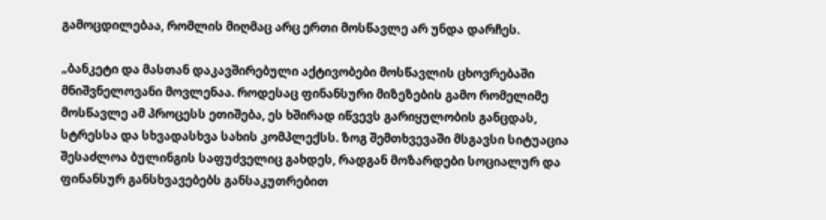გამოცდილებაა, რომლის მიღმაც არც ერთი მოსწავლე არ უნდა დარჩეს.

„ბანკეტი და მასთან დაკავშირებული აქტივობები მოსწავლის ცხოვრებაში მნიშვნელოვანი მოვლენაა. როდესაც ფინანსური მიზეზების გამო რომელიმე მოსწავლე ამ პროცესს ეთიშება, ეს ხშირად იწვევს გარიყულობის განცდას, სტრესსა და სხვადასხვა სახის კომპლექსს. ზოგ შემთხვევაში მსგავსი სიტუაცია შესაძლოა ბულინგის საფუძველიც გახდეს, რადგან მოზარდები სოციალურ და ფინანსურ განსხვავებებს განსაკუთრებით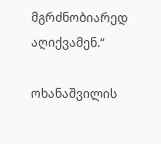მგრძნობიარედ აღიქვამენ.“

ოხანაშვილის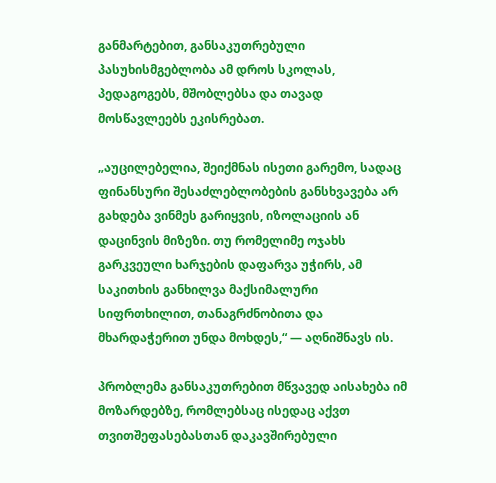განმარტებით, განსაკუთრებული პასუხისმგებლობა ამ დროს სკოლას, პედაგოგებს, მშობლებსა და თავად მოსწავლეებს ეკისრებათ.

„აუცილებელია, შეიქმნას ისეთი გარემო, სადაც ფინანსური შესაძლებლობების განსხვავება არ გახდება ვინმეს გარიყვის, იზოლაციის ან დაცინვის მიზეზი. თუ რომელიმე ოჯახს გარკვეული ხარჯების დაფარვა უჭირს, ამ საკითხის განხილვა მაქსიმალური სიფრთხილით, თანაგრძნობითა და მხარდაჭერით უნდა მოხდეს,“ — აღნიშნავს ის.

პრობლემა განსაკუთრებით მწვავედ აისახება იმ მოზარდებზე, რომლებსაც ისედაც აქვთ თვითშეფასებასთან დაკავშირებული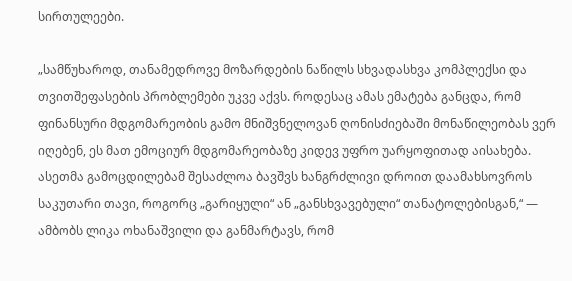სირთულეები.

„სამწუხაროდ, თანამედროვე მოზარდების ნაწილს სხვადასხვა კომპლექსი და თვითშეფასების პრობლემები უკვე აქვს. როდესაც ამას ემატება განცდა, რომ ფინანსური მდგომარეობის გამო მნიშვნელოვან ღონისძიებაში მონაწილეობას ვერ იღებენ, ეს მათ ემოციურ მდგომარეობაზე კიდევ უფრო უარყოფითად აისახება. ასეთმა გამოცდილებამ შესაძლოა ბავშვს ხანგრძლივი დროით დაამახსოვროს საკუთარი თავი, როგორც „გარიყული“ ან „განსხვავებული“ თანატოლებისგან,“ — ამბობს ლიკა ოხანაშვილი და განმარტავს, რომ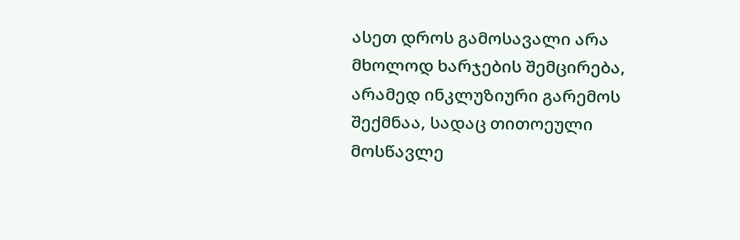ასეთ დროს გამოსავალი არა მხოლოდ ხარჯების შემცირება, არამედ ინკლუზიური გარემოს შექმნაა, სადაც თითოეული მოსწავლე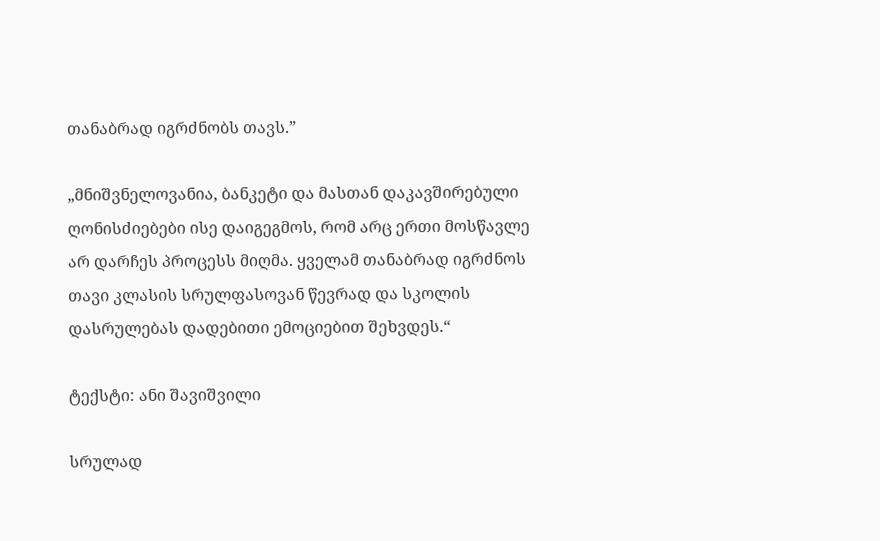თანაბრად იგრძნობს თავს.”

„მნიშვნელოვანია, ბანკეტი და მასთან დაკავშირებული ღონისძიებები ისე დაიგეგმოს, რომ არც ერთი მოსწავლე არ დარჩეს პროცესს მიღმა. ყველამ თანაბრად იგრძნოს თავი კლასის სრულფასოვან წევრად და სკოლის დასრულებას დადებითი ემოციებით შეხვდეს.“

ტექსტი: ანი შავიშვილი

სრულად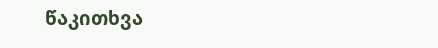წაკითხვა